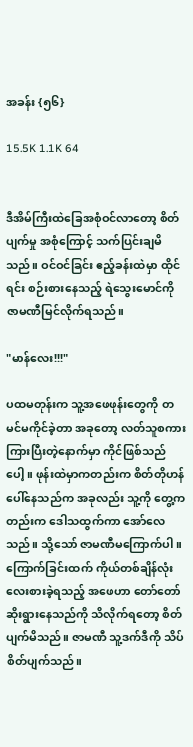အခန်း {၅၆}

15.5K 1.1K 64


ဒီအိမ်ကြီးထဲခြေအစုံဝင်လာတော့ စိတ်ပျက်မှု အစုံကြောင့် သက်ပြင်းချမိသည်။ ဝင်ဝင်ခြင်း ဧည့်ခန်းထဲမှာ ထိုင်ရင်း စဉ်းစားနေသည့် ရဲသွေးမောင်ကို ဇာမဏီမြင်လိုက်ရသည်။

"မာန်လေး!!!"

ပထမတုန်းက သူ့အဖေဖုန်းတွေကို တမင်မကိုင်ခဲ့တာ အခုတော့ လတ်သူစကားကြားပြီးတဲ့နောက်မှာ ကိုင်ဖြစ်သည်ပေါ့။ ဖုန်းထဲမှာကတည်းက စိတ်တိုဟန်ပေါ်နေသည်က အခုလည်း သူ့ကို တွေ့ကတည်းက ဒေါသထွက်ကာ အော်လေသည်။ သို့သော် ဇာမဏီမကြောက်ပါ။ ကြောက်ခြင်းထက် ကိုယ်တစ်ချိန်လုံး လေးစားခဲ့ရသည့် အဖေဟာ တော်တော်ဆိုးရွားနေသည်ကို သိလိုက်ရတော့ စိတ်ပျက်မိသည်။ ဇာမဏီ သူ့ဒက်ဒီကို သိပ်စိတ်ပျက်သည်။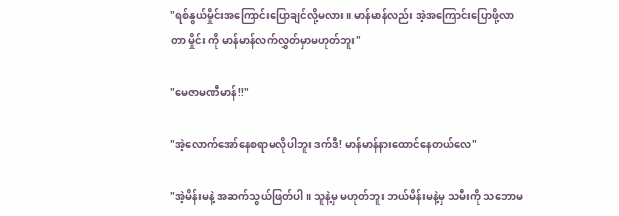"ရစ်နွယ်မှိုင်းအကြောင်းပြောချင်လို့မလား။ မာန်မာန်လည်း အဲ့အကြောင်းပြောဖို့လာတာ မှိုင်း ကို မာန်မာန်လက်လွှတ်မှာမဟုတ်ဘူး"

"မေဇာမဏီမာန်!!"

"အဲ့လောက်အော်နေစရာမလိုပါဘူး ဒက်ဒီ! မာန်မာန်နားထောင်နေတယ်လေ"

"အဲ့မိန်းမနဲ့ အဆက်သွယ်ဖြတ်ပါ။ သူနဲ့မှ မဟုတ်ဘူး ဘယ်မိန်းမနဲ့မှ သမီးကို သဘောမ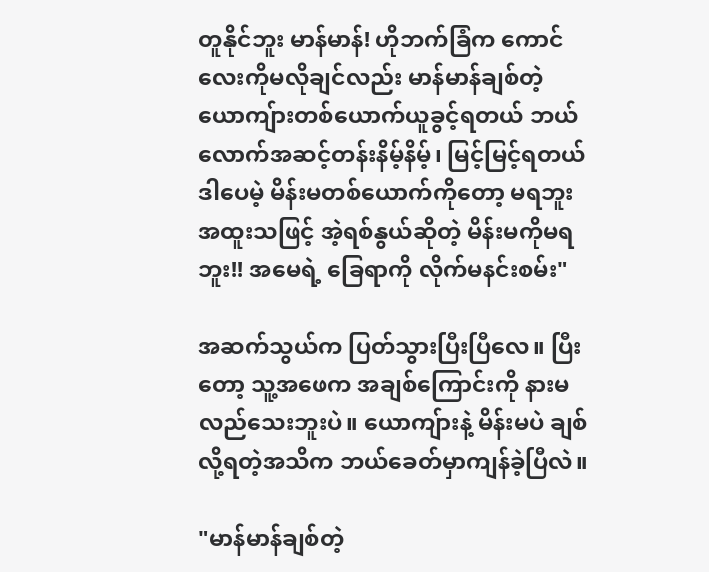တူနိုင်ဘူး မာန်မာန်! ဟိုဘက်ခြံက ကောင်လေးကိုမလိုချင်လည်း မာန်မာန်ချစ်တဲ့ ယောကျ်ားတစ်ယောက်ယူခွင့်ရတယ် ဘယ်လောက်အဆင့်တန်းနိမ့်နိမ့်၊ မြင့်မြင့်ရတယ် ဒါပေမဲ့ မိန်းမတစ်ယောက်ကိုတော့ မရဘူး အထူးသဖြင့် အဲ့ရစ်နွယ်ဆိုတဲ့ မိန်းမကိုမရဘူး!! အမေရဲ့ ခြေရာကို လိုက်မနင်းစမ်း"

အဆက်သွယ်က ပြတ်သွားပြီးပြီလေ။ ပြီးတော့ သူ့အဖေက အချစ်ကြောင်းကို နားမလည်သေးဘူးပဲ။ ယောကျ်ားနဲ့ မိန်းမပဲ ချစ်လို့ရတဲ့အသိက ဘယ်ခေတ်မှာကျန်ခဲ့ပြီလဲ။

"မာန်မာန်ချစ်တဲ့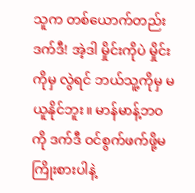သူက တစ်ယောက်တည်း ဒက်ဒီ! အဲ့ဒါ မှိုင်းကိုပဲ မှိုင်းကိုမှ လွဲရင် ဘယ်သူ့ကိုမှ မယူနိုင်ဘူး။ မာန်မာန့်ဘဝကို ဒက်ဒီ ဝင်စွက်ဖက်ဖို့မကြိုးစားပါနဲ့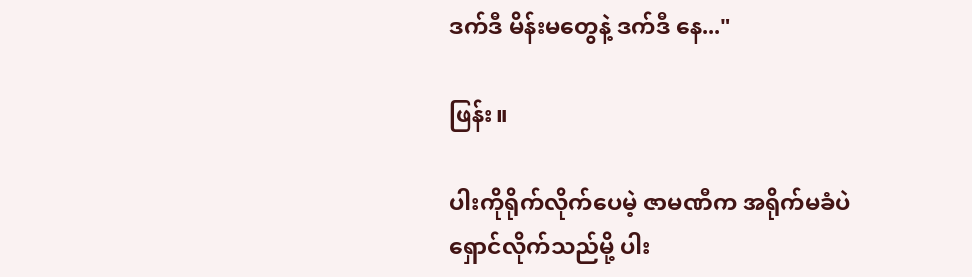ဒက်ဒီ မိန်းမတွေနဲ့ ဒက်ဒီ နေ..."

ဖြန်း။

ပါးကိုရိုက်လိုက်ပေမဲ့ ဇာမဏီက အရိုက်မခံပဲ ရှောင်လိုက်သည်မို့ ပါး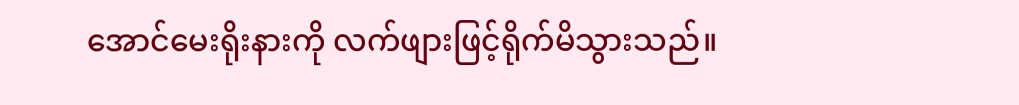အောင်မေးရိုးနားကို လက်ဖျားဖြင့်ရိုက်မိသွားသည်။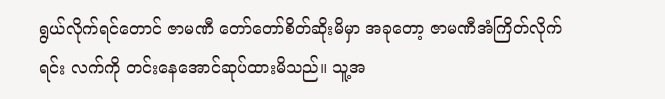ရွယ်လိုက်ရင်တောင် ဇာမဏီ တော်တော်စိတ်ဆိုးမိမှာ အခုတော့ ဇာမဏီအံကြိတ်လိုက်ရင်း လက်ကို တင်းနေအောင်ဆုပ်ထားမိသည်။ သူ့အ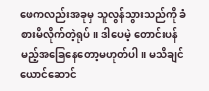ဖေကလည်းအခုမှ သူလွန်သွားသည်ကို ခံစားမိလိုက်တဲ့ရုပ်။ ဒါပေမဲ့ တောင်းပန်မည့်အခြေနေတော့မဟုတ်ပါ။ မသိချင်ယောင်ဆောင်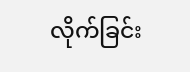လိုက်ခြင်း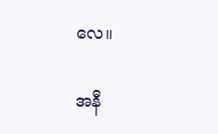လေ။

အနီ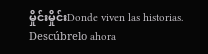မှိုင်းမှိုင်းDonde viven las historias. Descúbrelo ahora